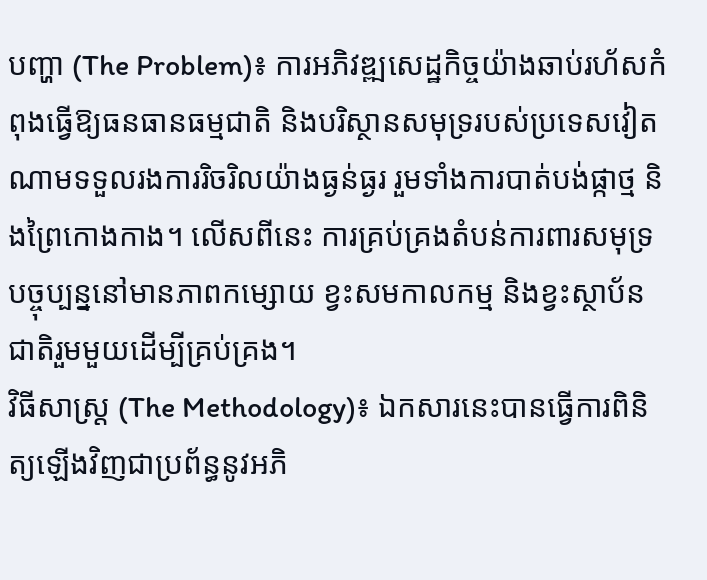បញ្ហា (The Problem)៖ ការអភិវឌ្ឍសេដ្ឋកិច្ចយ៉ាងឆាប់រហ័សកំពុងធ្វើឱ្យធនធានធម្មជាតិ និងបរិស្ថានសមុទ្ររបស់ប្រទេសវៀតណាមទទួលរងការរិចរិលយ៉ាងធ្ងន់ធ្ងរ រួមទាំងការបាត់បង់ផ្កាថ្ម និងព្រៃកោងកាង។ លើសពីនេះ ការគ្រប់គ្រងតំបន់ការពារសមុទ្របច្ចុប្បន្ននៅមានភាពកម្សោយ ខ្វះសមកាលកម្ម និងខ្វះស្ថាប័នជាតិរួមមួយដើម្បីគ្រប់គ្រង។
វិធីសាស្ត្រ (The Methodology)៖ ឯកសារនេះបានធ្វើការពិនិត្យឡើងវិញជាប្រព័ន្ធនូវអភិ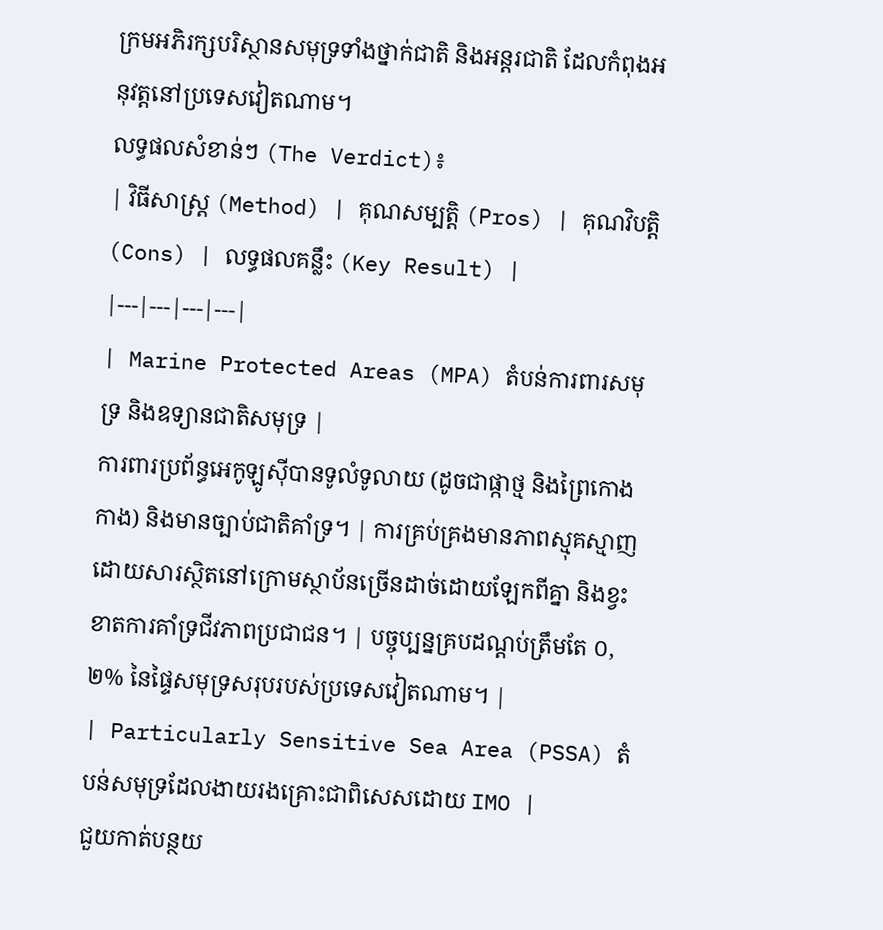ក្រមអភិរក្សបរិស្ថានសមុទ្រទាំងថ្នាក់ជាតិ និងអន្តរជាតិ ដែលកំពុងអនុវត្តនៅប្រទេសវៀតណាម។
លទ្ធផលសំខាន់ៗ (The Verdict)៖
| វិធីសាស្ត្រ (Method) | គុណសម្បត្តិ (Pros) | គុណវិបត្តិ (Cons) | លទ្ធផលគន្លឹះ (Key Result) |
|---|---|---|---|
| Marine Protected Areas (MPA) តំបន់ការពារសមុទ្រ និងឧទ្យានជាតិសមុទ្រ |
ការពារប្រព័ន្ធអេកូឡូស៊ីបានទូលំទូលាយ (ដូចជាផ្កាថ្ម និងព្រៃកោងកាង) និងមានច្បាប់ជាតិគាំទ្រ។ | ការគ្រប់គ្រងមានភាពស្មុគស្មាញដោយសារស្ថិតនៅក្រោមស្ថាប័នច្រើនដាច់ដោយឡែកពីគ្នា និងខ្វះខាតការគាំទ្រជីវភាពប្រជាជន។ | បច្ចុប្បន្នគ្របដណ្តប់ត្រឹមតែ ០,២% នៃផ្ទៃសមុទ្រសរុបរបស់ប្រទេសវៀតណាម។ |
| Particularly Sensitive Sea Area (PSSA) តំបន់សមុទ្រដែលងាយរងគ្រោះជាពិសេសដោយ IMO |
ជួយកាត់បន្ថយ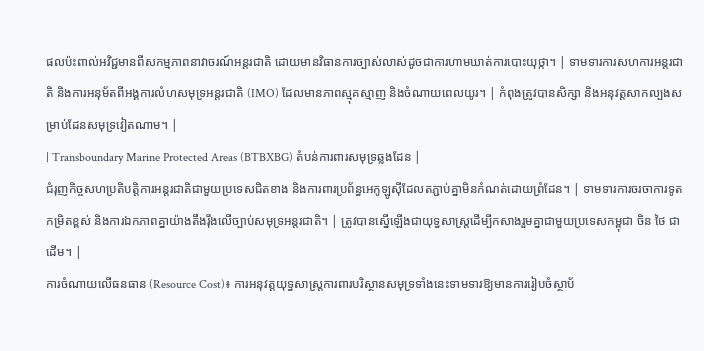ផលប៉ះពាល់អវិជ្ជមានពីសកម្មភាពនាវាចរណ៍អន្តរជាតិ ដោយមានវិធានការច្បាស់លាស់ដូចជាការហាមឃាត់ការបោះយុថ្កា។ | ទាមទារការសហការអន្តរជាតិ និងការអនុម័តពីអង្គការលំហសមុទ្រអន្តរជាតិ (IMO) ដែលមានភាពស្មុគស្មាញ និងចំណាយពេលយូរ។ | កំពុងត្រូវបានសិក្សា និងអនុវត្តសាកល្បងសម្រាប់ដែនសមុទ្រវៀតណាម។ |
| Transboundary Marine Protected Areas (BTBXBG) តំបន់ការពារសមុទ្រឆ្លងដែន |
ជំរុញកិច្ចសហប្រតិបត្តិការអន្តរជាតិជាមួយប្រទេសជិតខាង និងការពារប្រព័ន្ធអេកូឡូស៊ីដែលតភ្ជាប់គ្នាមិនកំណត់ដោយព្រំដែន។ | ទាមទារការចរចាការទូតកម្រិតខ្ពស់ និងការឯកភាពគ្នាយ៉ាងតឹងរ៉ឹងលើច្បាប់សមុទ្រអន្តរជាតិ។ | ត្រូវបានស្នើឡើងជាយុទ្ធសាស្ត្រដើម្បីកសាងរួមគ្នាជាមួយប្រទេសកម្ពុជា ចិន ថៃ ជាដើម។ |
ការចំណាយលើធនធាន (Resource Cost)៖ ការអនុវត្តយុទ្ធសាស្ត្រការពារបរិស្ថានសមុទ្រទាំងនេះទាមទារឱ្យមានការរៀបចំស្ថាប័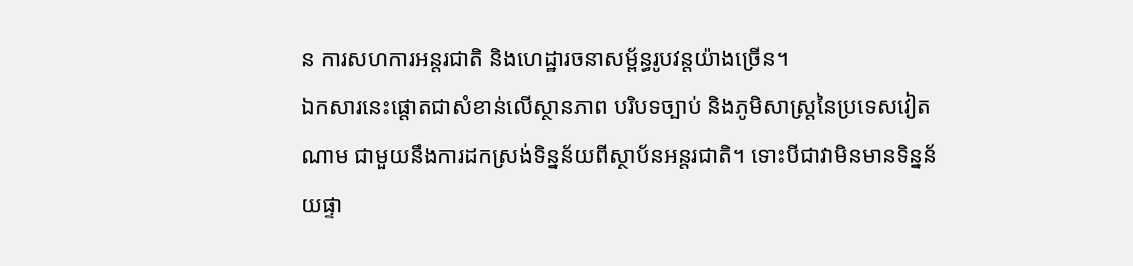ន ការសហការអន្តរជាតិ និងហេដ្ឋារចនាសម្ព័ន្ធរូបវន្តយ៉ាងច្រើន។
ឯកសារនេះផ្តោតជាសំខាន់លើស្ថានភាព បរិបទច្បាប់ និងភូមិសាស្រ្តនៃប្រទេសវៀតណាម ជាមួយនឹងការដកស្រង់ទិន្នន័យពីស្ថាប័នអន្តរជាតិ។ ទោះបីជាវាមិនមានទិន្នន័យផ្ទា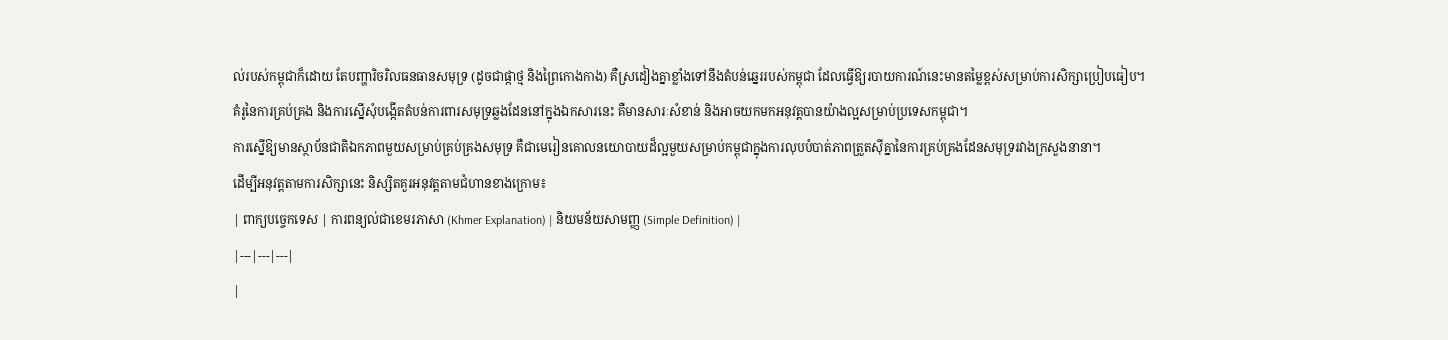ល់របស់កម្ពុជាក៏ដោយ តែបញ្ហារិចរិលធនធានសមុទ្រ (ដូចជាផ្កាថ្ម និងព្រៃកោងកាង) គឺស្រដៀងគ្នាខ្លាំងទៅនឹងតំបន់ឆ្នេររបស់កម្ពុជា ដែលធ្វើឱ្យរបាយការណ៍នេះមានតម្លៃខ្ពស់សម្រាប់ការសិក្សាប្រៀបធៀប។
គំរូនៃការគ្រប់គ្រង និងការស្នើសុំបង្កើតតំបន់ការពារសមុទ្រឆ្លងដែននៅក្នុងឯកសារនេះ គឺមានសារៈសំខាន់ និងអាចយកមកអនុវត្តបានយ៉ាងល្អសម្រាប់ប្រទេសកម្ពុជា។
ការស្នើឱ្យមានស្ថាប័នជាតិឯកភាពមួយសម្រាប់គ្រប់គ្រងសមុទ្រ គឺជាមេរៀនគោលនយោបាយដ៏ល្អមួយសម្រាប់កម្ពុជាក្នុងការលុបបំបាត់ភាពត្រួតស៊ីគ្នានៃការគ្រប់គ្រងដែនសមុទ្ររវាងក្រសួងនានា។
ដើម្បីអនុវត្តតាមការសិក្សានេះ និស្សិតគួរអនុវត្តតាមជំហានខាងក្រោម៖
| ពាក្យបច្ចេកទេស | ការពន្យល់ជាខេមរភាសា (Khmer Explanation) | និយមន័យសាមញ្ញ (Simple Definition) |
|---|---|---|
|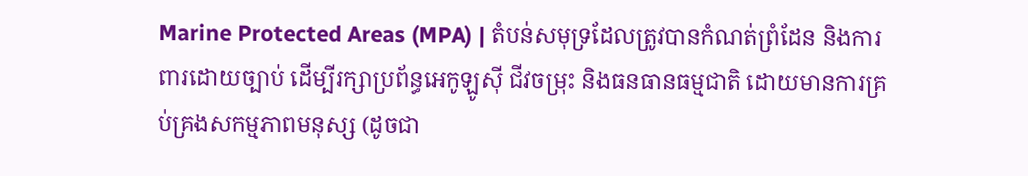Marine Protected Areas (MPA) | តំបន់សមុទ្រដែលត្រូវបានកំណត់ព្រំដែន និងការពារដោយច្បាប់ ដើម្បីរក្សាប្រព័ន្ធអេកូឡូស៊ី ជីវចម្រុះ និងធនធានធម្មជាតិ ដោយមានការគ្រប់គ្រងសកម្មភាពមនុស្ស (ដូចជា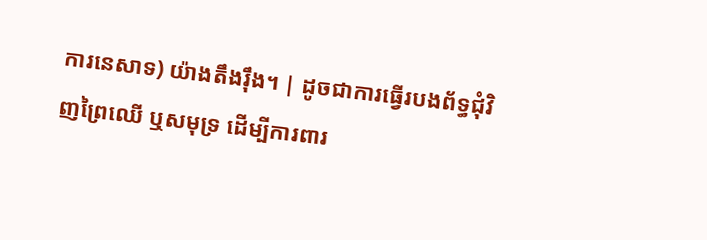ការនេសាទ) យ៉ាងតឹងរ៉ឹង។ | ដូចជាការធ្វើរបងព័ទ្ធជុំវិញព្រៃឈើ ឬសមុទ្រ ដើម្បីការពារ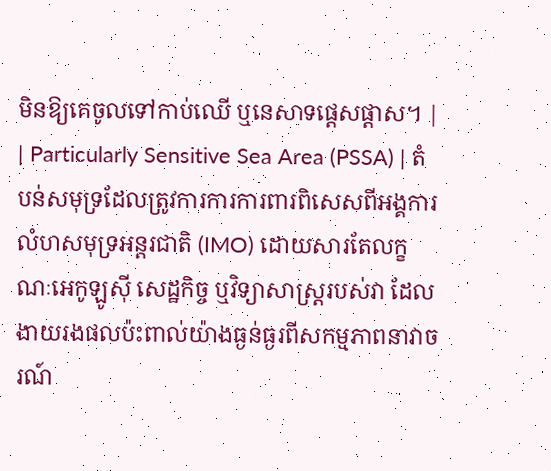មិនឱ្យគេចូលទៅកាប់ឈើ ឬនេសាទផ្តេសផ្តាស។ |
| Particularly Sensitive Sea Area (PSSA) | តំបន់សមុទ្រដែលត្រូវការការការពារពិសេសពីអង្គការលំហសមុទ្រអន្តរជាតិ (IMO) ដោយសារតែលក្ខណៈអេកូឡូស៊ី សេដ្ឋកិច្ច ឬវិទ្យាសាស្ត្ររបស់វា ដែលងាយរងផលប៉ះពាល់យ៉ាងធ្ងន់ធ្ងរពីសកម្មភាពនាវាចរណ៍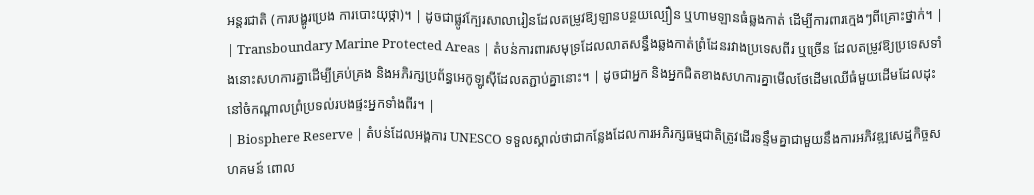អន្តរជាតិ (ការបង្ហូរប្រេង ការបោះយុថ្កា)។ | ដូចជាផ្លូវក្បែរសាលារៀនដែលតម្រូវឱ្យឡានបន្ថយល្បឿន ឬហាមឡានធំឆ្លងកាត់ ដើម្បីការពារក្មេងៗពីគ្រោះថ្នាក់។ |
| Transboundary Marine Protected Areas | តំបន់ការពារសមុទ្រដែលលាតសន្ធឹងឆ្លងកាត់ព្រំដែនរវាងប្រទេសពីរ ឬច្រើន ដែលតម្រូវឱ្យប្រទេសទាំងនោះសហការគ្នាដើម្បីគ្រប់គ្រង និងអភិរក្សប្រព័ន្ធអេកូឡូស៊ីដែលតភ្ជាប់គ្នានោះ។ | ដូចជាអ្នក និងអ្នកជិតខាងសហការគ្នាមើលថែដើមឈើធំមួយដើមដែលដុះនៅចំកណ្តាលព្រំប្រទល់របងផ្ទះអ្នកទាំងពីរ។ |
| Biosphere Reserve | តំបន់ដែលអង្គការ UNESCO ទទួលស្គាល់ថាជាកន្លែងដែលការអភិរក្សធម្មជាតិត្រូវដើរទន្ទឹមគ្នាជាមួយនឹងការអភិវឌ្ឍសេដ្ឋកិច្ចសហគមន៍ ពោល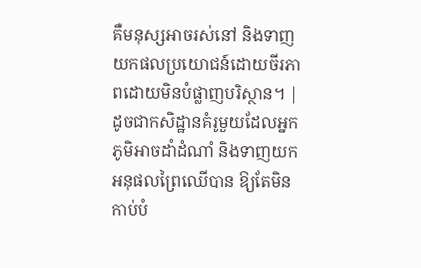គឺមនុស្សអាចរស់នៅ និងទាញយកផលប្រយោជន៍ដោយចីរភាពដោយមិនបំផ្លាញបរិស្ថាន។ | ដូចជាកសិដ្ឋានគំរូមួយដែលអ្នកភូមិអាចដាំដំណាំ និងទាញយកអនុផលព្រៃឈើបាន ឱ្យតែមិនកាប់បំ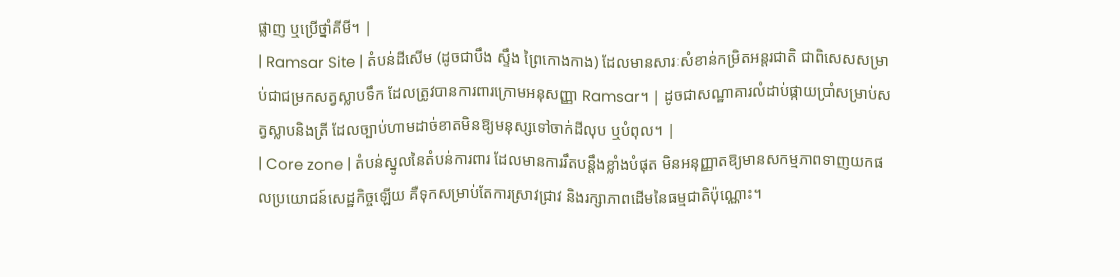ផ្លាញ ឬប្រើថ្នាំគីមី។ |
| Ramsar Site | តំបន់ដីសើម (ដូចជាបឹង ស្ទឹង ព្រៃកោងកាង) ដែលមានសារៈសំខាន់កម្រិតអន្តរជាតិ ជាពិសេសសម្រាប់ជាជម្រកសត្វស្លាបទឹក ដែលត្រូវបានការពារក្រោមអនុសញ្ញា Ramsar។ | ដូចជាសណ្ឋាគារលំដាប់ផ្កាយប្រាំសម្រាប់សត្វស្លាបនិងត្រី ដែលច្បាប់ហាមដាច់ខាតមិនឱ្យមនុស្សទៅចាក់ដីលុប ឬបំពុល។ |
| Core zone | តំបន់ស្នូលនៃតំបន់ការពារ ដែលមានការរឹតបន្តឹងខ្លាំងបំផុត មិនអនុញ្ញាតឱ្យមានសកម្មភាពទាញយកផលប្រយោជន៍សេដ្ឋកិច្ចឡើយ គឺទុកសម្រាប់តែការស្រាវជ្រាវ និងរក្សាភាពដើមនៃធម្មជាតិប៉ុណ្ណោះ។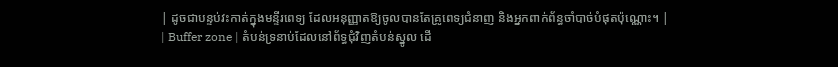| ដូចជាបន្ទប់វះកាត់ក្នុងមន្ទីរពេទ្យ ដែលអនុញ្ញាតឱ្យចូលបានតែគ្រូពេទ្យជំនាញ និងអ្នកពាក់ព័ន្ធចាំបាច់បំផុតប៉ុណ្ណោះ។ |
| Buffer zone | តំបន់ទ្រនាប់ដែលនៅព័ទ្ធជុំវិញតំបន់ស្នូល ដើ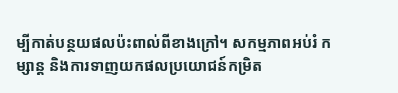ម្បីកាត់បន្ថយផលប៉ះពាល់ពីខាងក្រៅ។ សកម្មភាពអប់រំ កម្សាន្ត និងការទាញយកផលប្រយោជន៍កម្រិត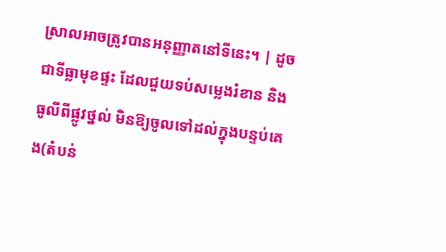ស្រាលអាចត្រូវបានអនុញ្ញាតនៅទីនេះ។ | ដូចជាទីធ្លាមុខផ្ទះ ដែលជួយទប់សម្លេងរំខាន និងធូលីពីផ្លូវថ្នល់ មិនឱ្យចូលទៅដល់ក្នុងបន្ទប់គេង(តំបន់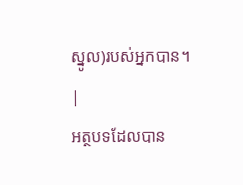ស្នូល)របស់អ្នកបាន។ |
អត្ថបទដែលបាន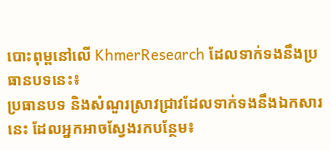បោះពុម្ពនៅលើ KhmerResearch ដែលទាក់ទងនឹងប្រធានបទនេះ៖
ប្រធានបទ និងសំណួរស្រាវជ្រាវដែលទាក់ទងនឹងឯកសារនេះ ដែលអ្នកអាចស្វែងរកបន្ថែម៖